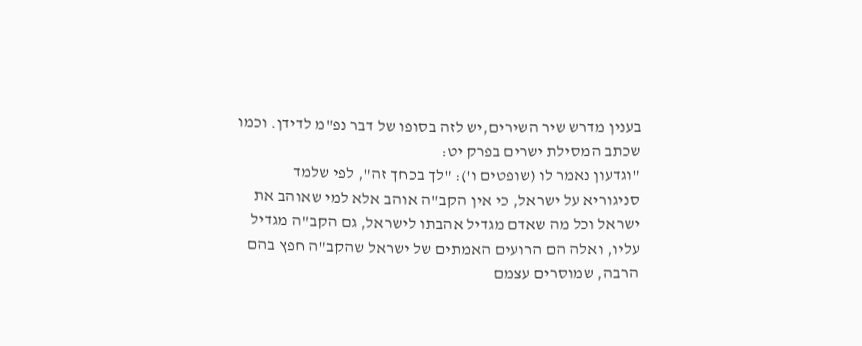בענין מדרש שיר השירים,יש לזה בסופו של דבר נפ"מ לדידן. וכמו שכתב המסילת ישרים בפרק יט:
"וגדעון נאמר לו (שופטים ו'): "לך בכחך זה", לפי שלמד סניגוריא על ישראל, כי אין הקב"ה אוהב אלא למי שאוהב את ישראל וכל מה שאדם מגדיל אהבתו לישראל, גם הקב"ה מגדיל עליו, ואלה הם הרועים האמתים של ישראל שהקב"ה חפץ בהם הרבה, שמוסרים עצמם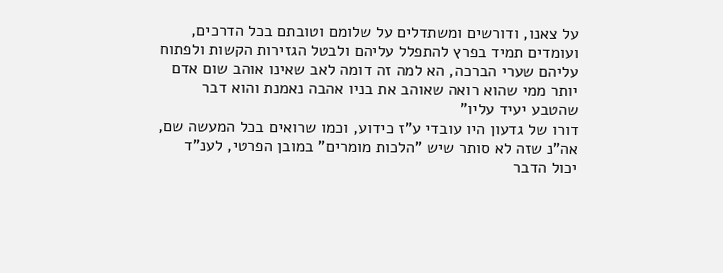על צאנו, ודורשים ומשתדלים על שלומם וטובתם בכל הדרכים, ועומדים תמיד בפרץ להתפלל עליהם ולבטל הגזירות הקשות ולפתוח עליהם שערי הברכה, הא למה זה דומה לאב שאינו אוהב שום אדם יותר ממי שהוא רואה שאוהב את בניו אהבה נאמנת והוא דבר שהטבע יעיד עליו"
דורו של גדעון היו עובדי ע"ז כידוע, וכמו שרואים בכל המעשה שם, אה"נ שזה לא סותר שיש "הלכות מומרים" במובן הפרטי, לענ"ד יכול הדבר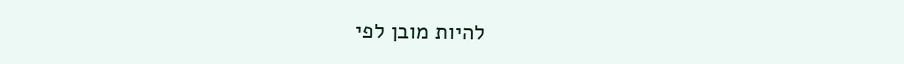להיות מובן לפי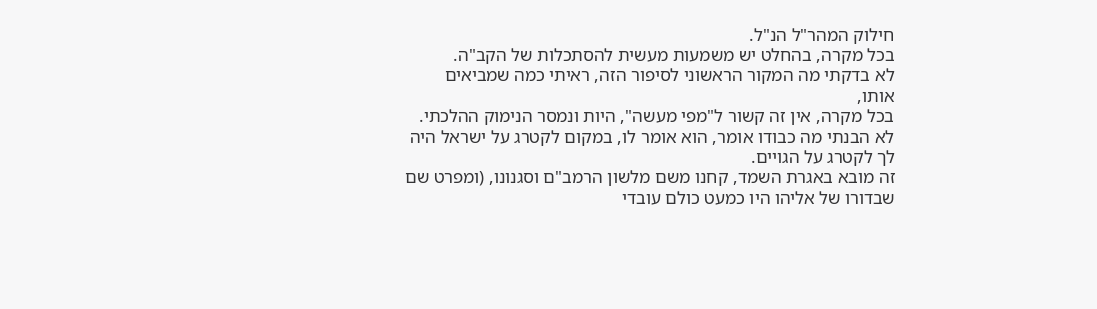חילוק המהר"ל הנ"ל.
בכל מקרה, בהחלט יש משמעות מעשית להסתכלות של הקב"ה.
לא בדקתי מה המקור הראשוני לסיפור הזה, ראיתי כמה שמביאים אותו,
בכל מקרה, אין זה קשור ל"מפי מעשה", היות ונמסר הנימוק ההלכתי.
לא הבנתי מה כבודו אומר, הוא אומר לו, במקום לקטרג על ישראל היה לך לקטרג על הגויים.
זה מובא באגרת השמד, קחנו משם מלשון הרמב"ם וסגנונו, (ומפרט שם שבדורו של אליהו היו כמעט כולם עובדי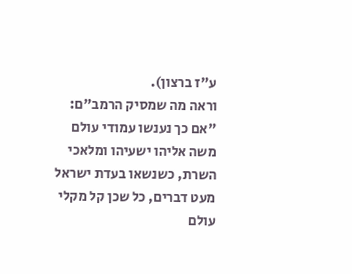ע"ז ברצון).
וראה מה שמסיק הרמב"ם:
"אם כך נענשו עמודי עולם משה אליהו ישעיהו ומלאכי השרת, כשנשאו בעדת ישראל מעט דברים, כל שכן קל מקלי עולם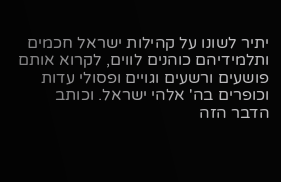יתיר לשונו על קהילות ישראל חכמים ותלמידיהם כוהנים לווים, לקרוא אותם פושעים ורשעים וגויים ופסולי עדות וכופרים בה' אלהי ישראל. וכותב הדבר הזה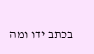בכתב ידו ומה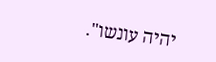יהיה עונשו".